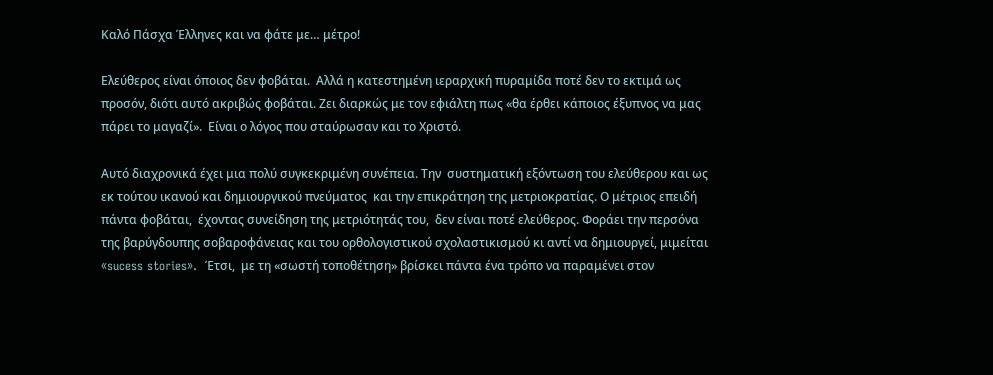Καλό Πάσχα Έλληνες και να φάτε με… μέτρο!

Ελεύθερος είναι όποιος δεν φοβάται.  Αλλά η κατεστημένη ιεραρχική πυραμίδα ποτέ δεν το εκτιμά ως προσόν, διότι αυτό ακριβώς φοβάται. Ζει διαρκώς με τον εφιάλτη πως «θα έρθει κάποιος έξυπνος να μας πάρει το μαγαζί».  Είναι ο λόγος που σταύρωσαν και το Χριστό.

Αυτό διαχρονικά έχει μια πολύ συγκεκριμένη συνέπεια. Την  συστηματική εξόντωση του ελεύθερου και ως εκ τούτου ικανού και δημιουργικού πνεύματος  και την επικράτηση της μετριοκρατίας. Ο μέτριος επειδή πάντα φοβάται,  έχοντας συνείδηση της μετριότητάς του,  δεν είναι ποτέ ελεύθερος. Φοράει την περσόνα της βαρύγδουπης σοβαροφάνειας και του ορθολογιστικού σχολαστικισμού κι αντί να δημιουργεί, μιμείται «sucess stories».  Έτσι,  με τη «σωστή τοποθέτηση» βρίσκει πάντα ένα τρόπο να παραμένει στον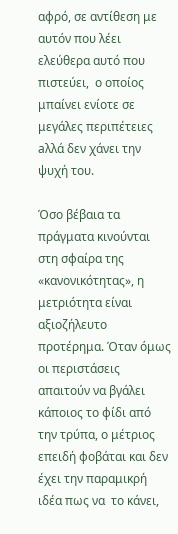αφρό, σε αντίθεση με αυτόν που λέει ελεύθερα αυτό που πιστεύει,  ο οποίος μπαίνει ενίοτε σε μεγάλες περιπέτειες aλλά δεν χάνει την ψυχή του.

Όσο βέβαια τα πράγματα κινούνται στη σφαίρα της «κανονικότητας», η μετριότητα είναι αξιοζήλευτο προτέρημα. Όταν όμως οι περιστάσεις απαιτούν να βγάλει κάποιος το φίδι από την τρύπα, ο μέτριος  επειδή φοβάται και δεν έχει την παραμικρή ιδέα πως να  το κάνει,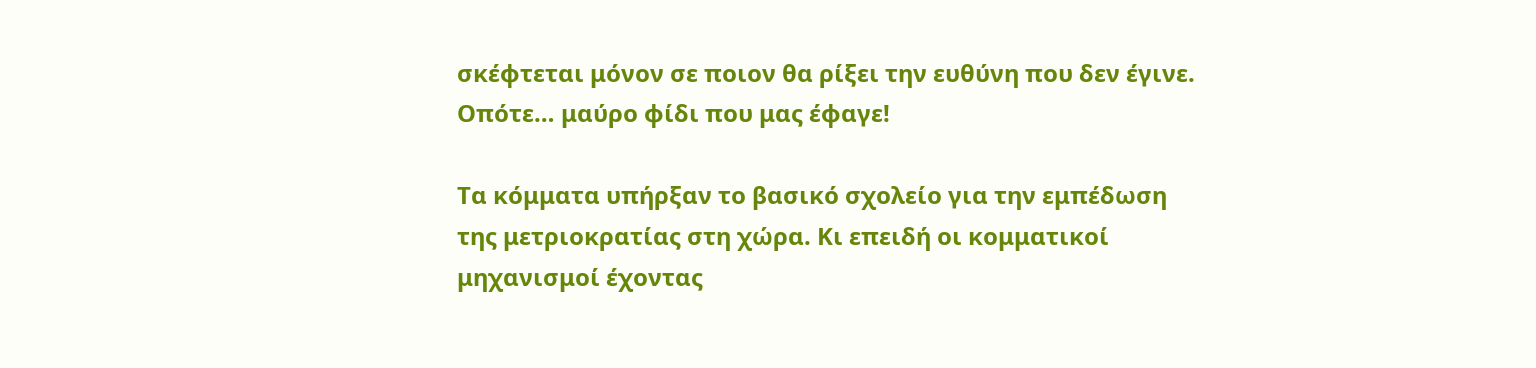σκέφτεται μόνον σε ποιον θα ρίξει την ευθύνη που δεν έγινε. Οπότε… μαύρο φίδι που μας έφαγε!

Τα κόμματα υπήρξαν το βασικό σχολείο για την εμπέδωση της μετριοκρατίας στη χώρα. Κι επειδή οι κομματικοί μηχανισμοί έχοντας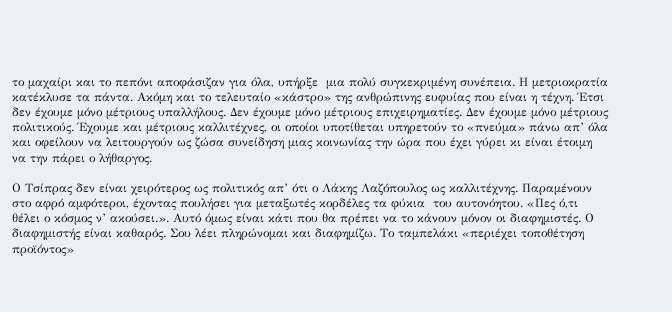το μαχαίρι και το πεπόνι αποφάσιζαν για όλα, υπήρξε  μια πολύ συγκεκριμένη συνέπεια. Η μετριοκρατία κατέκλυσε τα πάντα. Ακόμη και το τελευταίο «κάστρο» της ανθρώπινης ευφυίας που είναι η τέχνη. Έτσι δεν έχουμε μόνο μέτριους υπαλλήλους. Δεν έχουμε μόνο μέτριους επιχειρηματίες. Δεν έχουμε μόνο μέτριους πολιτικούς. Έχουμε και μέτριους καλλιτέχνες, οι οποίοι υποτίθεται υπηρετούν το «πνεύμα» πάνω απ’ όλα και οφείλουν να λειτουργούν ως ζώσα συνείδηση μιας κοινωνίας την ώρα που έχει γύρει κι είναι έτοιμη να την πάρει ο λήθαργος.

Ο Τσίπρας δεν είναι χειρότερος ως πολιτικός απ’ ότι ο Λάκης Λαζόπουλος ως καλλιτέχνης. Παραμένουν στο αφρό αμφότεροι, έχοντας πουλήσει για μεταξωτές κορδέλες τα φύκια  του αυτονόητου. «Πες ό,τι θέλει ο κόσμος ν’ ακούσει.». Αυτό όμως είναι κάτι που θα πρέπει να το κάνουν μόνον οι διαφημιστές. Ο διαφημιστής είναι καθαρός. Σου λέει πληρώνομαι και διαφημίζω. Το ταμπελάκι «περιέχει τοποθέτηση προϊόντος»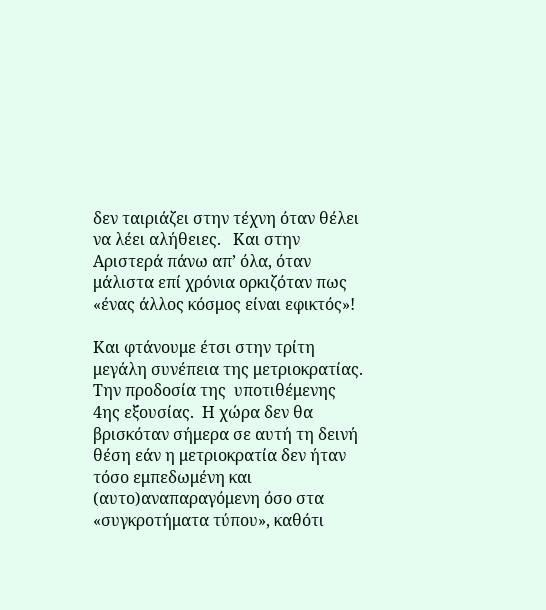δεν ταιριάζει στην τέχνη όταν θέλει να λέει αλήθειες.   Και στην Αριστερά πάνω απ’ όλα, όταν μάλιστα επί χρόνια ορκιζόταν πως «ένας άλλος κόσμος είναι εφικτός»!

Και φτάνουμε έτσι στην τρίτη μεγάλη συνέπεια της μετριοκρατίας.  Την προδοσία της  υποτιθέμενης 4ης εξουσίας.  Η χώρα δεν θα βρισκόταν σήμερα σε αυτή τη δεινή θέση εάν η μετριοκρατία δεν ήταν τόσο εμπεδωμένη και (αυτο)αναπαραγόμενη όσο στα «συγκροτήματα τύπου», καθότι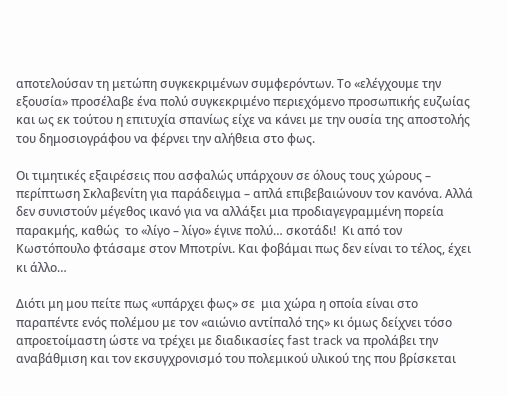αποτελούσαν τη μετώπη συγκεκριμένων συμφερόντων. Το «ελέγχουμε την εξουσία» προσέλαβε ένα πολύ συγκεκριμένο περιεχόμενο προσωπικής ευζωίας  και ως εκ τούτου η επιτυχία σπανίως είχε να κάνει με την ουσία της αποστολής του δημοσιογράφου να φέρνει την αλήθεια στο φως.

Οι τιμητικές εξαιρέσεις που ασφαλώς υπάρχουν σε όλους τους χώρους – περίπτωση Σκλαβενίτη για παράδειγμα – απλά επιβεβαιώνουν τον κανόνα. Αλλά δεν συνιστούν μέγεθος ικανό για να αλλάξει μια προδιαγεγραμμένη πορεία παρακμής, καθώς  το «λίγο – λίγο» έγινε πολύ… σκοτάδι!  Κι από τον  Κωστόπουλο φτάσαμε στον Μποτρίνι. Και φοβάμαι πως δεν είναι το τέλος, έχει κι άλλο…

Διότι μη μου πείτε πως «υπάρχει φως» σε  μια χώρα η οποία είναι στο παραπέντε ενός πολέμου με τον «αιώνιο αντίπαλό της» κι όμως δείχνει τόσο απροετοίμαστη ώστε να τρέχει με διαδικασίες fast track να προλάβει την αναβάθμιση και τον εκσυγχρονισμό του πολεμικού υλικού της που βρίσκεται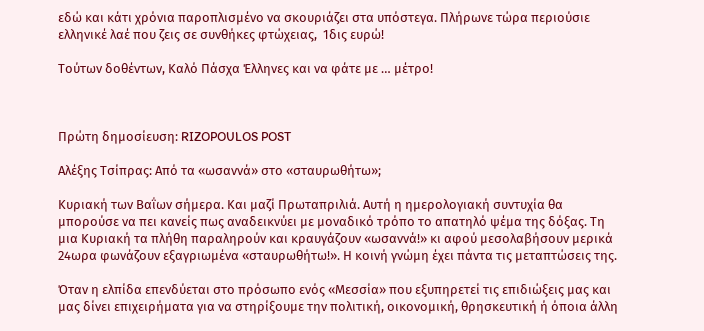εδώ και κάτι χρόνια παροπλισμένο να σκουριάζει στα υπόστεγα. Πλήρωνε τώρα περιούσιε ελληνικέ λαέ που ζεις σε συνθήκες φτώχειας,  1δις ευρώ!

Τούτων δοθέντων, Καλό Πάσχα Έλληνες και να φάτε με … μέτρο!



Πρώτη δημοσίευση: RIZOPOULOS POST

Αλέξης Τσίπρας: Από τα «ωσαννά» στο «σταυρωθήτω»;

Κυριακή των Βαΐων σήμερα. Και μαζί Πρωταπριλιά. Αυτή η ημερολογιακή συντυχία θα μπορούσε να πει κανείς πως αναδεικνύει με μοναδικό τρόπο το απατηλό ψέμα της δόξας. Τη μια Κυριακή τα πλήθη παραληρούν και κραυγάζουν «ωσαννά!» κι αφού μεσολαβήσουν μερικά 24ωρα φωνάζουν εξαγριωμένα «σταυρωθήτω!». Η κοινή γνώμη έχει πάντα τις μεταπτώσεις της.

Όταν η ελπίδα επενδύεται στο πρόσωπο ενός «Μεσσία» που εξυπηρετεί τις επιδιώξεις μας και μας δίνει επιχειρήματα για να στηρίξουμε την πολιτική, οικονομική, θρησκευτική ή όποια άλλη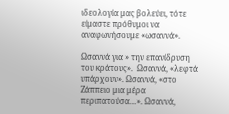ιδεολογία μας βολεύει, τότε είμαστε πρόθυμοι να αναφωνήσουμε «ωσαννά».

Ωσαννά για » την επανίδρυση του κράτους».  Ωσαννά, «λεφτά υπάρχουν». Ωσαννά, «στο Ζάππειο μια μέρα περιπατούσα…». Ωσαννά,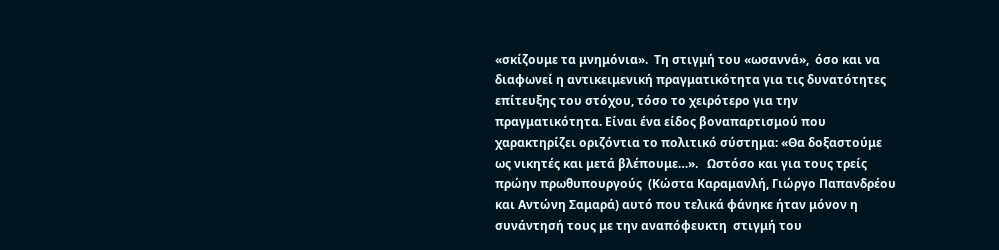«σκίζουμε τα μνημόνια».  Τη στιγμή του «ωσαννά»,  όσο και να διαφωνεί η αντικειμενική πραγματικότητα για τις δυνατότητες επίτευξης του στόχου, τόσο το χειρότερο για την πραγματικότητα. Είναι ένα είδος βοναπαρτισμού που χαρακτηρίζει οριζόντια το πολιτικό σύστημα: «Θα δοξαστούμε ως νικητές και μετά βλέπουμε…».   Ωστόσο και για τους τρείς πρώην πρωθυπουργούς  (Κώστα Καραμανλή, Γιώργο Παπανδρέου και Αντώνη Σαμαρά) αυτό που τελικά φάνηκε ήταν μόνον η συνάντησή τους με την αναπόφευκτη  στιγμή του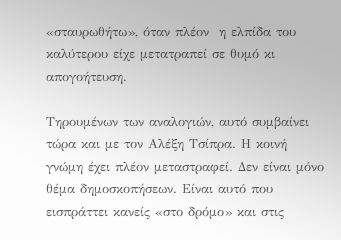«σταυρωθήτω», όταν πλέον  η ελπίδα του καλύτερου είχε μετατραπεί σε θυμό κι απογοήτευση.

Τηρουμένων των αναλογιών, αυτό συμβαίνει τώρα και με τον Αλέξη Τσίπρα. Η κοινή γνώμη έχει πλέον μεταστραφεί. Δεν είναι μόνο θέμα δημοσκοπήσεων. Είναι αυτό που εισπράττει κανείς «στο δρόμο» και στις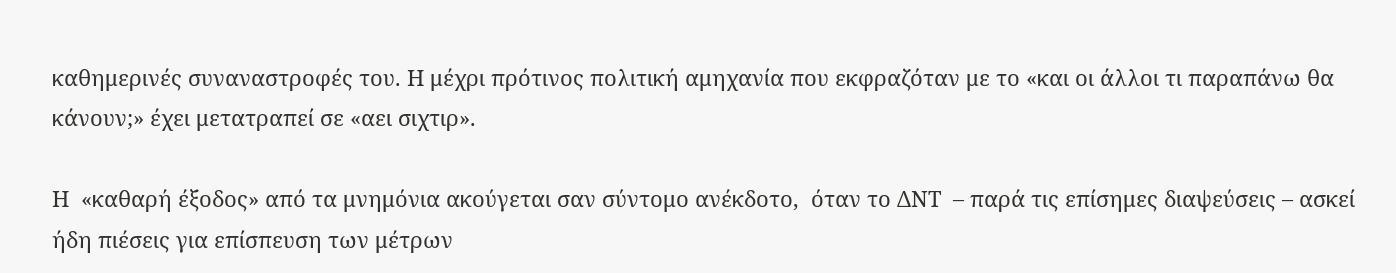καθημερινές συναναστροφές του. Η μέχρι πρότινος πολιτική αμηχανία που εκφραζόταν με το «και οι άλλοι τι παραπάνω θα κάνουν;» έχει μετατραπεί σε «αει σιχτιρ».

Η  «καθαρή έξοδος» από τα μνημόνια ακούγεται σαν σύντομο ανέκδοτο,  όταν το ΔΝΤ  – παρά τις επίσημες διαψεύσεις – ασκεί ήδη πιέσεις για επίσπευση των μέτρων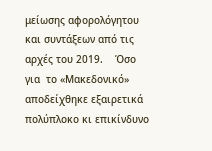μείωσης αφορολόγητου και συντάξεων από τις αρχές του 2019.    Όσο για  το «Μακεδονικό» αποδείχθηκε εξαιρετικά πολύπλοκο κι επικίνδυνο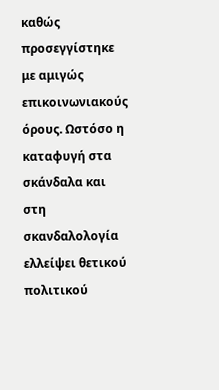καθώς προσεγγίστηκε με αμιγώς επικοινωνιακούς όρους. Ωστόσο η καταφυγή στα σκάνδαλα και στη σκανδαλολογία ελλείψει θετικού πολιτικού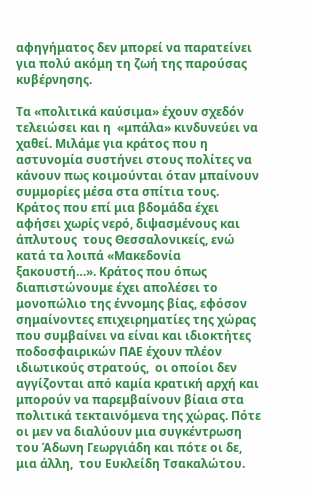αφηγήματος δεν μπορεί να παρατείνει για πολύ ακόμη τη ζωή της παρούσας κυβέρνησης.

Τα «πολιτικά καύσιμα» έχουν σχεδόν τελειώσει και η  «μπάλα» κινδυνεύει να χαθεί. Μιλάμε για κράτος που η αστυνομία συστήνει στους πολίτες να κάνουν πως κοιμούνται όταν μπαίνουν συμμορίες μέσα στα σπίτια τους. Κράτος που επί μια βδομάδα έχει αφήσει χωρίς νερό, διψασμένους και άπλυτους  τους Θεσσαλονικείς, ενώ κατά τα λοιπά «Μακεδονία ξακουστή…». Κράτος που όπως διαπιστώνουμε έχει απολέσει το μονοπώλιο της έννομης βίας, εφόσον σημαίνοντες επιχειρηματίες της χώρας  που συμβαίνει να είναι και ιδιοκτήτες ποδοσφαιρικών ΠΑΕ έχουν πλέον ιδιωτικούς στρατούς,  οι οποίοι δεν αγγίζονται από καμία κρατική αρχή και μπορούν να παρεμβαίνουν βίαια στα πολιτικά τεκταινόμενα της χώρας. Πότε οι μεν να διαλύουν μια συγκέντρωση του Άδωνη Γεωργιάδη και πότε οι δε,  μια άλλη,  του Ευκλείδη Τσακαλώτου.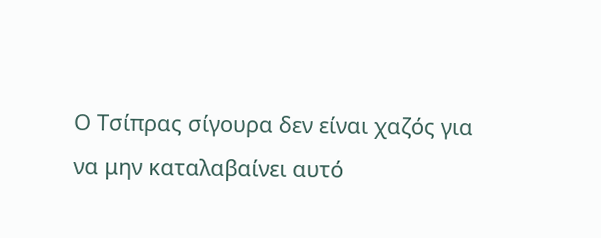Ο Τσίπρας σίγουρα δεν είναι χαζός για να μην καταλαβαίνει αυτό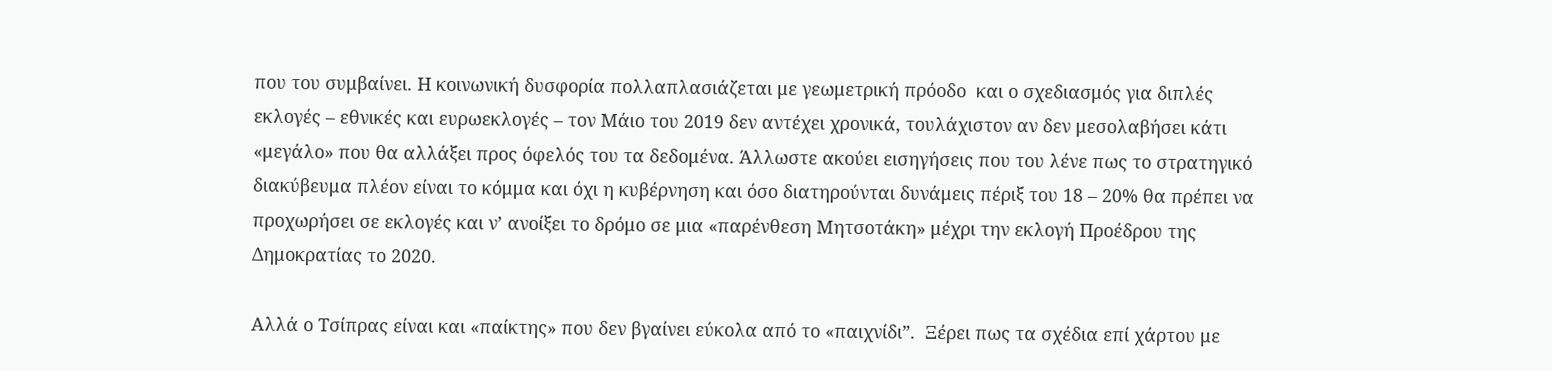που του συμβαίνει. Η κοινωνική δυσφορία πολλαπλασιάζεται με γεωμετρική πρόοδο  και ο σχεδιασμός για διπλές εκλογές – εθνικές και ευρωεκλογές – τον Μάιο του 2019 δεν αντέχει χρονικά, τουλάχιστον αν δεν μεσολαβήσει κάτι «μεγάλο» που θα αλλάξει προς όφελός του τα δεδομένα. Άλλωστε ακούει εισηγήσεις που του λένε πως το στρατηγικό διακύβευμα πλέον είναι το κόμμα και όχι η κυβέρνηση και όσο διατηρούνται δυνάμεις πέριξ του 18 – 20% θα πρέπει να προχωρήσει σε εκλογές και ν’ ανοίξει το δρόμο σε μια «παρένθεση Μητσοτάκη» μέχρι την εκλογή Προέδρου της Δημοκρατίας το 2020.

Αλλά ο Τσίπρας είναι και «παίκτης» που δεν βγαίνει εύκολα από το «παιχνίδι”.  Ξέρει πως τα σχέδια επί χάρτου με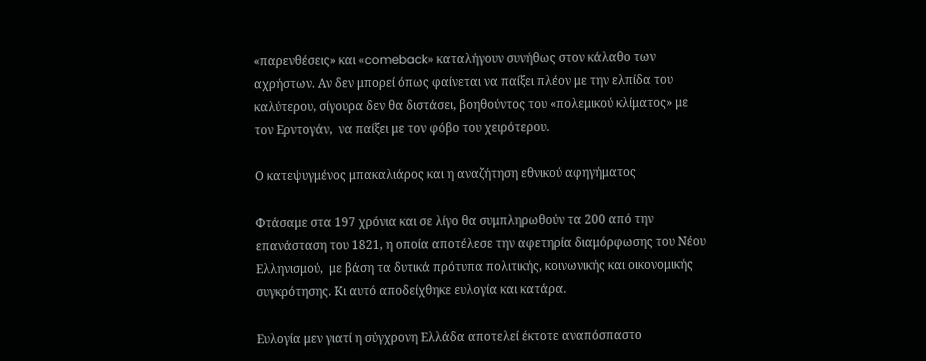«παρενθέσεις» και «comeback» καταλήγουν συνήθως στον κάλαθο των αχρήστων. Αν δεν μπορεί όπως φαίνεται να παίξει πλέον με την ελπίδα του καλύτερου, σίγουρα δεν θα διστάσει, βοηθούντος του «πολεμικού κλίματος» με τον Ερντογάν,  να παίξει με τον φόβο του χειρότερου.

Ο κατεψυγμένος μπακαλιάρος και η αναζήτηση εθνικού αφηγήματος

Φτάσαμε στα 197 χρόνια και σε λίγο θα συμπληρωθούν τα 200 από την επανάσταση του 1821, η οποία αποτέλεσε την αφετηρία διαμόρφωσης του Νέου Ελληνισμού,  με βάση τα δυτικά πρότυπα πολιτικής, κοινωνικής και οικονομικής συγκρότησης. Κι αυτό αποδείχθηκε ευλογία και κατάρα.

Ευλογία μεν γιατί η σύγχρονη Ελλάδα αποτελεί έκτοτε αναπόσπαστο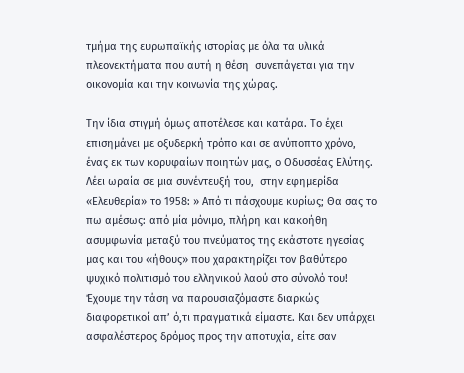τμήμα της ευρωπαϊκής ιστορίας με όλα τα υλικά πλεονεκτήματα που αυτή η θέση  συνεπάγεται για την οικονομία και την κοινωνία της χώρας.

Την ίδια στιγμή όμως αποτέλεσε και κατάρα. Το έχει επισημάνει με οξυδερκή τρόπο και σε ανύποπτο χρόνο, ένας εκ των κορυφαίων ποιητών μας, ο Οδυσσέας Ελύτης. Λέει ωραία σε μια συνέντευξή του,  στην εφημερίδα «Ελευθερία» το 1958: » Από τι πάσχουμε κυρίως; Θα σας το πω αμέσως: από μία μόνιμο, πλήρη και κακοήθη ασυμφωνία μεταξύ του πνεύματος της εκάστοτε ηγεσίας μας και του «ήθους» που χαρακτηρίζει τον βαθύτερο ψυχικό πολιτισμό του ελληνικού λαού στο σύνολό του! Έχουμε την τάση να παρουσιαζόμαστε διαρκώς διαφορετικοί απ’ ό,τι πραγματικά είμαστε. Και δεν υπάρχει ασφαλέστερος δρόμος προς την αποτυχία, είτε σαν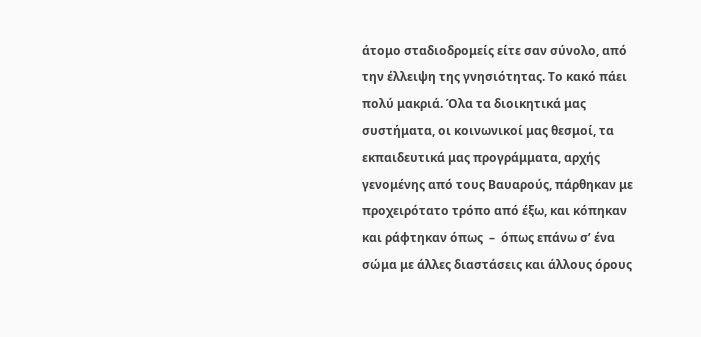άτομο σταδιοδρομείς είτε σαν σύνολο, από την έλλειψη της γνησιότητας. Το κακό πάει πολύ μακριά. Όλα τα διοικητικά μας συστήματα, οι κοινωνικοί μας θεσμοί, τα εκπαιδευτικά μας προγράμματα, αρχής γενομένης από τους Βαυαρούς, πάρθηκαν με προχειρότατο τρόπο από έξω, και κόπηκαν και ράφτηκαν όπως  –  όπως επάνω σ’ ένα σώμα με άλλες διαστάσεις και άλλους όρους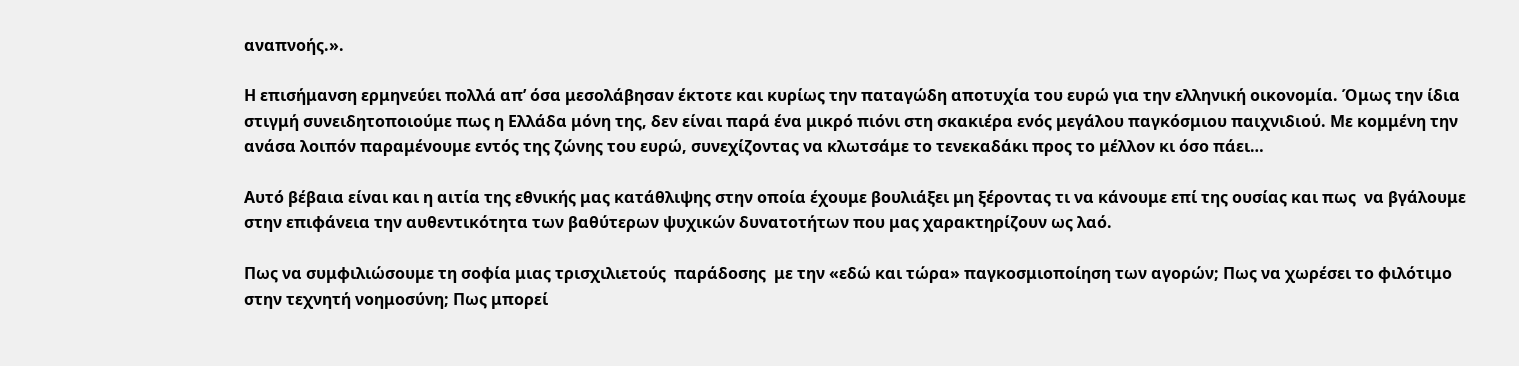αναπνοής.».

Η επισήμανση ερμηνεύει πολλά απ’ όσα μεσολάβησαν έκτοτε και κυρίως την παταγώδη αποτυχία του ευρώ για την ελληνική οικονομία. Όμως την ίδια στιγμή συνειδητοποιούμε πως η Ελλάδα μόνη της, δεν είναι παρά ένα μικρό πιόνι στη σκακιέρα ενός μεγάλου παγκόσμιου παιχνιδιού. Με κομμένη την ανάσα λοιπόν παραμένουμε εντός της ζώνης του ευρώ, συνεχίζοντας να κλωτσάμε το τενεκαδάκι προς το μέλλον κι όσο πάει…

Αυτό βέβαια είναι και η αιτία της εθνικής μας κατάθλιψης στην οποία έχουμε βουλιάξει μη ξέροντας τι να κάνουμε επί της ουσίας και πως  να βγάλουμε στην επιφάνεια την αυθεντικότητα των βαθύτερων ψυχικών δυνατοτήτων που μας χαρακτηρίζουν ως λαό.

Πως να συμφιλιώσουμε τη σοφία μιας τρισχιλιετούς  παράδοσης  με την «εδώ και τώρα» παγκοσμιοποίηση των αγορών; Πως να χωρέσει το φιλότιμο στην τεχνητή νοημοσύνη; Πως μπορεί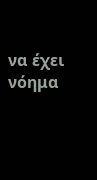να έχει νόημα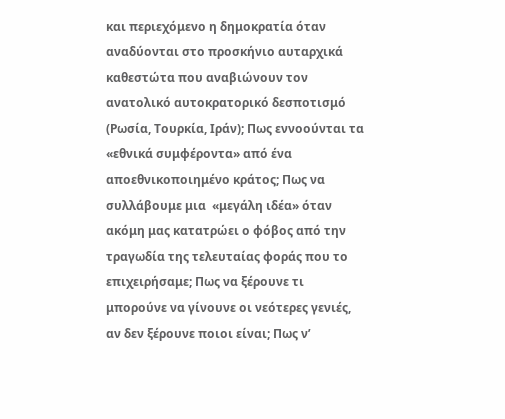και περιεχόμενο η δημοκρατία όταν αναδύονται στο προσκήνιο αυταρχικά καθεστώτα που αναβιώνουν τον ανατολικό αυτοκρατορικό δεσποτισμό (Ρωσία, Τουρκία, Ιράν); Πως εννοούνται τα «εθνικά συμφέροντα» από ένα αποεθνικοποιημένο κράτος; Πως να συλλάβουμε μια  «μεγάλη ιδέα» όταν ακόμη μας κατατρώει ο φόβος από την τραγωδία της τελευταίας φοράς που το επιχειρήσαμε; Πως να ξέρουνε τι μπορούνε να γίνουνε οι νεότερες γενιές, αν δεν ξέρουνε ποιοι είναι; Πως ν’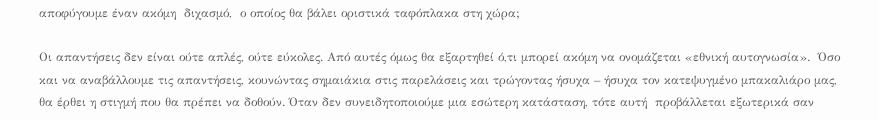αποφύγουμε έναν ακόμη  διχασμό,  ο οποίος θα βάλει οριστικά ταφόπλακα στη χώρα;

Οι απαντήσεις δεν είναι ούτε απλές, ούτε εύκολες. Από αυτές όμως θα εξαρτηθεί ό,τι μπορεί ακόμη να ονομάζεται «εθνική αυτογνωσία».  Όσο και να αναβάλλουμε τις απαντήσεις, κουνώντας σημαιάκια στις παρελάσεις και τρώγοντας ήσυχα – ήσυχα τον κατεψυγμένο μπακαλιάρο μας, θα έρθει η στιγμή που θα πρέπει να δοθούν. Όταν δεν συνειδητοποιούμε μια εσώτερη κατάσταση, τότε αυτή  προβάλλεται εξωτερικά σαν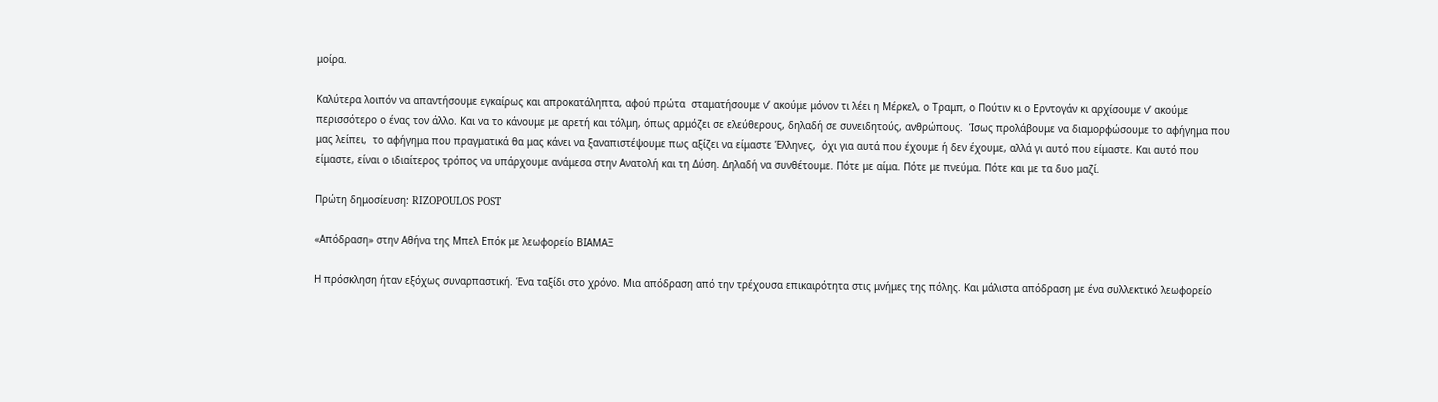μοίρα.

Καλύτερα λοιπόν να απαντήσουμε εγκαίρως και απροκατάληπτα, αφού πρώτα  σταματήσουμε ν’ ακούμε μόνον τι λέει η Μέρκελ, ο Τραμπ, ο Πούτιν κι ο Ερντογάν κι αρχίσουμε ν’ ακούμε περισσότερο ο ένας τον άλλο. Και να το κάνουμε με αρετή και τόλμη, όπως αρμόζει σε ελεύθερους, δηλαδή σε συνειδητούς, ανθρώπους.  Ίσως προλάβουμε να διαμορφώσουμε το αφήγημα που μας λείπει,  το αφήγημα που πραγματικά θα μας κάνει να ξαναπιστέψουμε πως αξίζει να είμαστε Έλληνες,  όχι για αυτά που έχουμε ή δεν έχουμε, αλλά γι αυτό που είμαστε. Και αυτό που είμαστε, είναι ο ιδιαίτερος τρόπος να υπάρχουμε ανάμεσα στην Ανατολή και τη Δύση. Δηλαδή να συνθέτουμε. Πότε με αίμα. Πότε με πνεύμα. Πότε και με τα δυο μαζί.

Πρώτη δημοσίευση: RIZOPOULOS POST

«Απόδραση» στην Αθήνα της Μπελ Επόκ με λεωφορείο ΒΙΑΜΑΞ

Η πρόσκληση ήταν εξόχως συναρπαστική. Ένα ταξίδι στο χρόνο. Μια απόδραση από την τρέχουσα επικαιρότητα στις μνήμες της πόλης. Και μάλιστα απόδραση με ένα συλλεκτικό λεωφορείο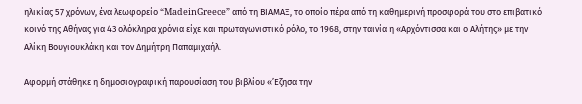ηλικίας 57 χρόνων, ένα λεωφορείο “MadeinGreece” από τη ΒΙΑΜΑΞ, το οποίο πέρα από τη καθημερινή προσφορά του στο επιβατικό κοινό της Αθήνας για 43 ολόκληρα χρόνια είχε και πρωταγωνιστικό ρόλο, το 1968, στην ταινία η «Αρχόντισσα και ο Αλήτης» με την Αλίκη Βουγιουκλάκη και τον Δημήτρη Παπαμιχαήλ.

Αφορμή στάθηκε η δημοσιογραφική παρουσίαση του βιβλίου «’Εζησα την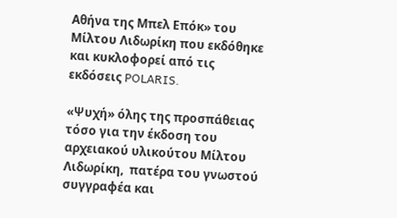Αθήνα της Μπελ Επόκ» του Μίλτου Λιδωρίκη που εκδόθηκε και κυκλοφορεί από τις εκδόσεις POLARIS.

«Ψυχή» όλης της προσπάθειας τόσο για την έκδοση του αρχειακού υλικούτου Μίλτου Λιδωρίκη,  πατέρα του γνωστού συγγραφέα και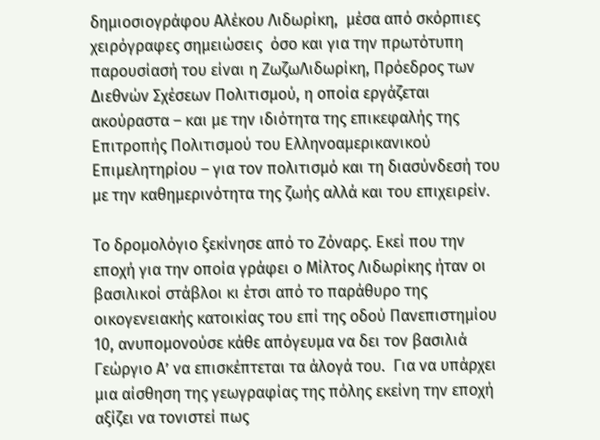δημιοσιογράφου Αλέκου Λιδωρίκη,  μέσα από σκόρπιες χειρόγραφες σημειώσεις  όσο και για την πρωτότυπη παρουσίασή του είναι η ΖωζωΛιδωρίκη, Πρόεδρος των Διεθνών Σχέσεων Πολιτισμού, η οποία εργάζεται ακούραστα – και με την ιδιότητα της επικεφαλής της Επιτροπής Πολιτισμού του Ελληνοαμερικανικού Επιμελητηρίου – για τον πολιτισμό και τη διασύνδεσή του με την καθημερινότητα της ζωής αλλά και του επιχειρείν.

Το δρομολόγιο ξεκίνησε από το Ζόναρς. Εκεί που την εποχή για την οποία γράφει ο Μίλτος Λιδωρίκης ήταν οι βασιλικοί στάβλοι κι έτσι από το παράθυρο της οικογενειακής κατοικίας του επί της οδού Πανεπιστημίου 10, ανυπομονούσε κάθε απόγευμα να δει τον βασιλιά Γεώργιο Α’ να επισκέπτεται τα άλογά του.  Για να υπάρχει  μια αίσθηση της γεωγραφίας της πόλης εκείνη την εποχή αξίζει να τονιστεί πως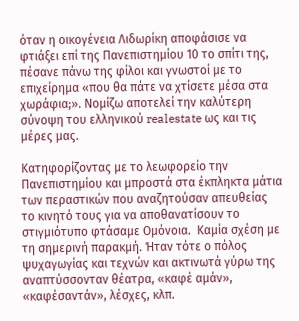όταν η οικογένεια Λιδωρίκη αποφάσισε να φτιάξει επί της Πανεπιστημίου 10 το σπίτι της, πέσανε πάνω της φίλοι και γνωστοί με το επιχείρημα «που θα πάτε να χτίσετε μέσα στα χωράφια;». Νομίζω αποτελεί την καλύτερη σύνοψη του ελληνικού realestate ως και τις μέρες μας.

Κατηφορίζοντας με το λεωφορείο την Πανεπιστημίου και μπροστά στα έκπληκτα μάτια των περαστικών που αναζητούσαν απευθείας το κινητό τους για να αποθανατίσουν το στιγμιότυπο φτάσαμε Ομόνοια.  Καμία σχέση με τη σημερινή παρακμή. Ήταν τότε ο πόλος ψυχαγωγίας και τεχνών και ακτινωτά γύρω της αναπτύσσονταν θέατρα, «καφέ αμάν», «καφέσαντάν», λέσχες, κλπ.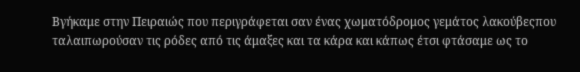Βγήκαμε στην Πειραιώς που περιγράφεται σαν ένας χωματόδρομος γεμάτος λακούβεςπου ταλαιπωρούσαν τις ρόδες από τις άμαξες και τα κάρα και κάπως έτσι φτάσαμε ως το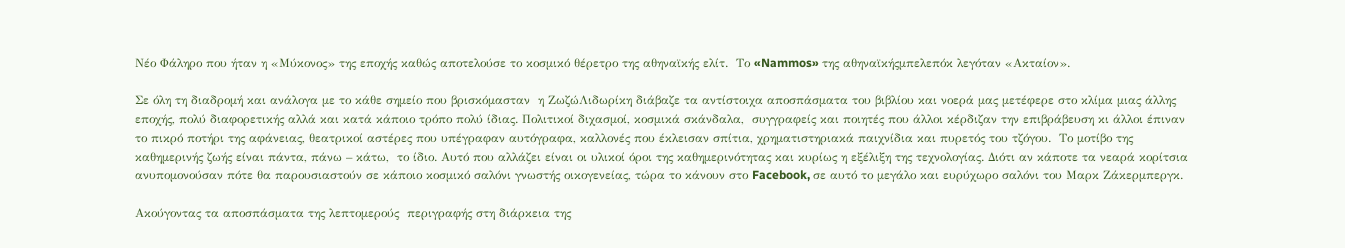Νέο Φάληρο που ήταν η «Μύκονος» της εποχής καθώς αποτελούσε το κοσμικό θέρετρο της αθηναϊκής ελίτ.  Το «Nammos» της αθηναϊκήςμπελεπόκ λεγόταν «Ακταίον».

Σε όλη τη διαδρομή και ανάλογα με το κάθε σημείο που βρισκόμασταν  η ΖωζώΛιδωρίκη διάβαζε τα αντίστοιχα αποσπάσματα του βιβλίου και νοερά μας μετέφερε στο κλίμα μιας άλλης εποχής, πολύ διαφορετικής αλλά και κατά κάποιο τρόπο πολύ ίδιας. Πολιτικοί διχασμοί, κοσμικά σκάνδαλα,  συγγραφείς και ποιητές που άλλοι κέρδιζαν την επιβράβευση κι άλλοι έπιναν το πικρό ποτήρι της αφάνειας, θεατρικοί αστέρες που υπέγραφαν αυτόγραφα, καλλονές που έκλεισαν σπίτια, χρηματιστηριακά παιχνίδια και πυρετός του τζόγου.  Το μοτίβο της καθημερινής ζωής είναι πάντα, πάνω – κάτω,  το ίδιο. Αυτό που αλλάζει είναι οι υλικοί όροι της καθημερινότητας και κυρίως η εξέλιξη της τεχνολογίας. Διότι αν κάποτε τα νεαρά κορίτσια ανυπομονούσαν πότε θα παρουσιαστούν σε κάποιο κοσμικό σαλόνι γνωστής οικογενείας, τώρα το κάνουν στο Facebook, σε αυτό το μεγάλο και ευρύχωρο σαλόνι του Μαρκ Ζάκερμπεργκ.

Ακούγοντας τα αποσπάσματα της λεπτομερούς  περιγραφής στη διάρκεια της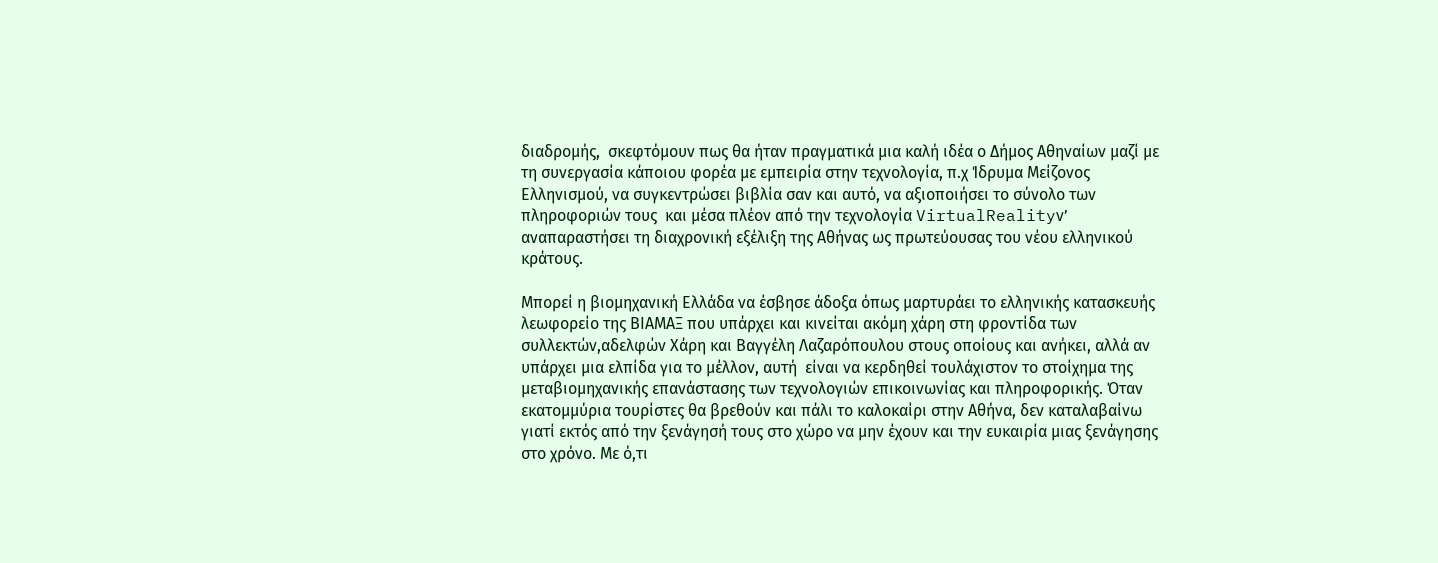διαδρομής,  σκεφτόμουν πως θα ήταν πραγματικά μια καλή ιδέα ο Δήμος Αθηναίων μαζί με τη συνεργασία κάποιου φορέα με εμπειρία στην τεχνολογία, π.χ Ίδρυμα Μείζονος Ελληνισμού, να συγκεντρώσει βιβλία σαν και αυτό, να αξιοποιήσει το σύνολο των πληροφοριών τους  και μέσα πλέον από την τεχνολογία VirtualRealityν’ αναπαραστήσει τη διαχρονική εξέλιξη της Αθήνας ως πρωτεύουσας του νέου ελληνικού κράτους.

Μπορεί η βιομηχανική Ελλάδα να έσβησε άδοξα όπως μαρτυράει το ελληνικής κατασκευής  λεωφορείο της ΒΙΑΜΑΞ που υπάρχει και κινείται ακόμη χάρη στη φροντίδα των συλλεκτών,αδελφών Χάρη και Βαγγέλη Λαζαρόπουλου στους οποίους και ανήκει, αλλά αν υπάρχει μια ελπίδα για το μέλλον, αυτή  είναι να κερδηθεί τουλάχιστον το στοίχημα της μεταβιομηχανικής επανάστασης των τεχνολογιών επικοινωνίας και πληροφορικής. Όταν εκατομμύρια τουρίστες θα βρεθούν και πάλι το καλοκαίρι στην Αθήνα, δεν καταλαβαίνω γιατί εκτός από την ξενάγησή τους στο χώρο να μην έχουν και την ευκαιρία μιας ξενάγησης στο χρόνο. Με ό,τι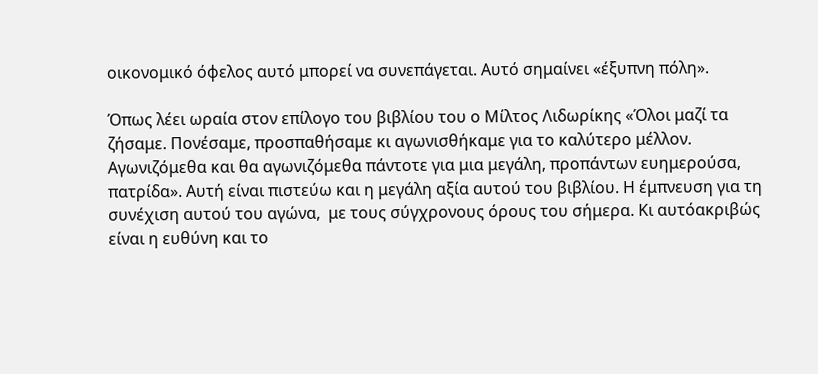οικονομικό όφελος αυτό μπορεί να συνεπάγεται. Αυτό σημαίνει «έξυπνη πόλη».

Όπως λέει ωραία στον επίλογο του βιβλίου του ο Μίλτος Λιδωρίκης «Όλοι μαζί τα ζήσαμε. Πονέσαμε, προσπαθήσαμε κι αγωνισθήκαμε για το καλύτερο μέλλον. Αγωνιζόμεθα και θα αγωνιζόμεθα πάντοτε για μια μεγάλη, προπάντων ευημερούσα, πατρίδα». Αυτή είναι πιστεύω και η μεγάλη αξία αυτού του βιβλίου. Η έμπνευση για τη συνέχιση αυτού του αγώνα,  με τους σύγχρονους όρους του σήμερα. Κι αυτόακριβώς  είναι η ευθύνη και το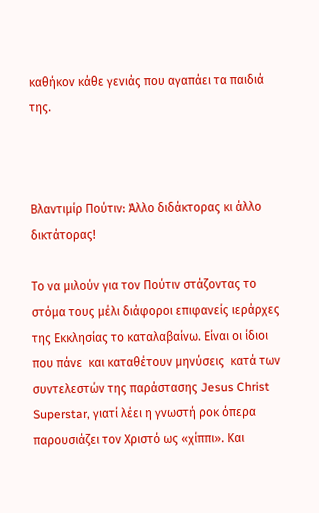καθήκον κάθε γενιάς που αγαπάει τα παιδιά της.



Βλαντιμίρ Πούτιν: Άλλο διδάκτορας κι άλλο δικτάτορας!

Το να μιλούν για τον Πούτιν στάζοντας το στόμα τους μέλι διάφοροι επιφανείς ιεράρχες της Εκκλησίας το καταλαβαίνω. Είναι οι ίδιοι  που πάνε  και καταθέτουν μηνύσεις  κατά των συντελεστών της παράστασης Jesus Christ Superstar, γιατί λέει η γνωστή ροκ όπερα παρουσιάζει τον Χριστό ως «χίππι». Και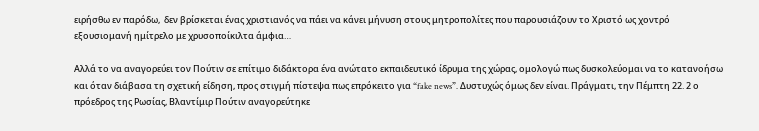ειρήσθω εν παρόδω,  δεν βρίσκεται ένας χριστιανός να πάει να κάνει μήνυση στους μητροπολίτες που παρουσιάζουν το Χριστό ως χοντρό εξουσιομανή ημίτρελο με χρυσοποίκιλτα άμφια…

Αλλά το να αναγορεύει τον Πούτιν σε επίτιμο διδάκτορα ένα ανώτατο εκπαιδευτικό ίδρυμα της χώρας, ομολογώ πως δυσκολεύομαι να το κατανοήσω και όταν διάβασα τη σχετική είδηση, προς στιγμή πίστεψα πως επρόκειτο για “fake news”. Δυστυχώς όμως δεν είναι. Πράγματι, την Πέμπτη 22. 2 ο πρόεδρος της Ρωσίας, Βλαντίμιρ Πούτιν αναγορεύτηκε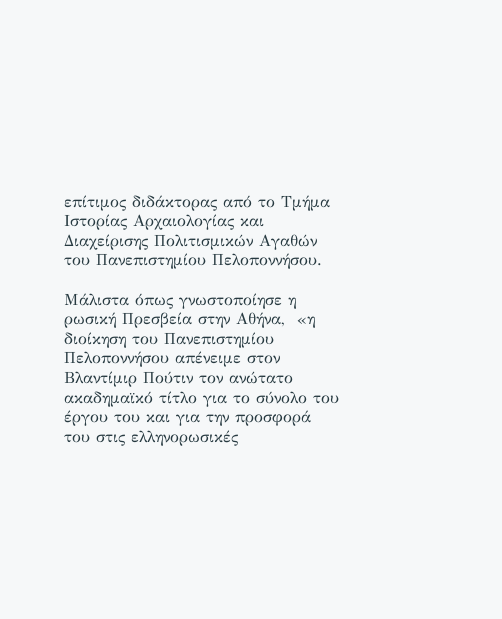επίτιμος διδάκτορας από το Τμήμα Ιστορίας Αρχαιολογίας και Διαχείρισης Πολιτισμικών Αγαθών του Πανεπιστημίου Πελοποννήσου.

Μάλιστα όπως γνωστοποίησε η ρωσική Πρεσβεία στην Αθήνα,  «η  διοίκηση του Πανεπιστημίου Πελοποννήσου απένειμε στον Βλαντίμιρ Πούτιν τον ανώτατο ακαδημαϊκό τίτλο για το σύνολο του έργου του και για την προσφορά του στις ελληνορωσικές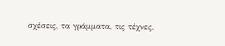σχέσεις, τα γράμματα, τις τέχνες,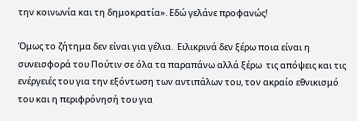την κοινωνία και τη δημοκρατία». Εδώ γελάνε προφανώς!

Όμως το ζήτημα δεν είναι για γέλια.  Ειλικρινά δεν ξέρω ποια είναι η συνεισφορά του Πούτιν σε όλα τα παραπάνω αλλά ξέρω  τις απόψεις και τις ενέργειές του για την εξόντωση των αντιπάλων του, τον ακραίο εθνικισμό του και η περιφρόνησή του για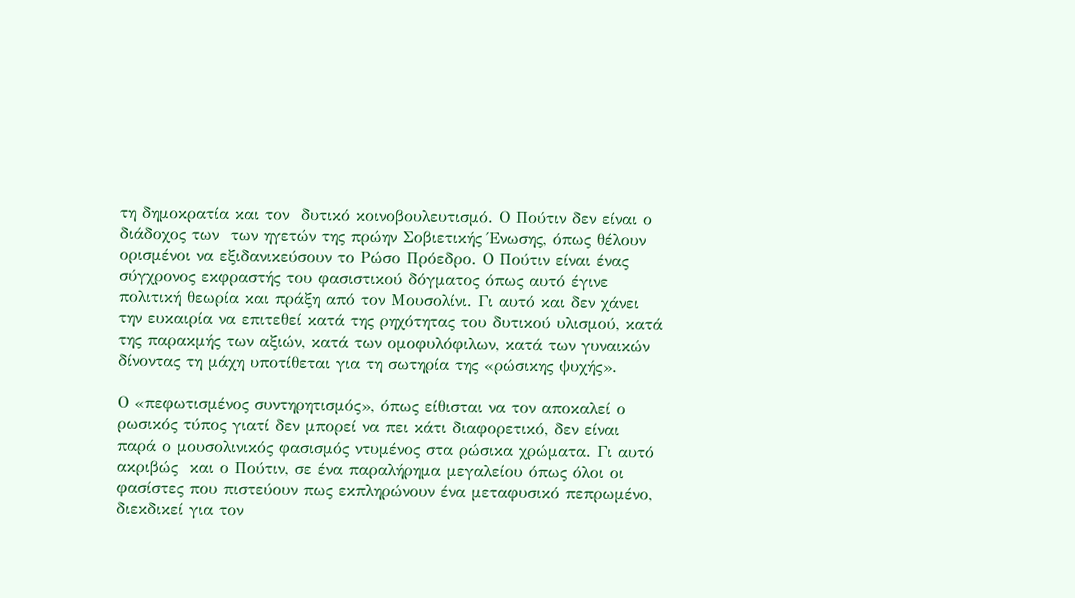τη δημοκρατία και τον  δυτικό κοινοβουλευτισμό. Ο Πούτιν δεν είναι ο διάδοχος των  των ηγετών της πρώην Σοβιετικής Ένωσης, όπως θέλουν ορισμένοι να εξιδανικεύσουν το Ρώσο Πρόεδρο. Ο Πούτιν είναι ένας σύγχρονος εκφραστής του φασιστικού δόγματος όπως αυτό έγινε πολιτική θεωρία και πράξη από τον Μουσολίνι. Γι αυτό και δεν χάνει την ευκαιρία να επιτεθεί κατά της ρηχότητας του δυτικού υλισμού, κατά της παρακμής των αξιών, κατά των ομοφυλόφιλων, κατά των γυναικών δίνοντας τη μάχη υποτίθεται για τη σωτηρία της «ρώσικης ψυχής».

Ο «πεφωτισμένος συντηρητισμός», όπως είθισται να τον αποκαλεί ο ρωσικός τύπος γιατί δεν μπορεί να πει κάτι διαφορετικό, δεν είναι παρά ο μουσολινικός φασισμός ντυμένος στα ρώσικα χρώματα. Γι αυτό ακριβώς  και ο Πούτιν, σε ένα παραλήρημα μεγαλείου όπως όλοι οι φασίστες που πιστεύουν πως εκπληρώνουν ένα μεταφυσικό πεπρωμένο,  διεκδικεί για τον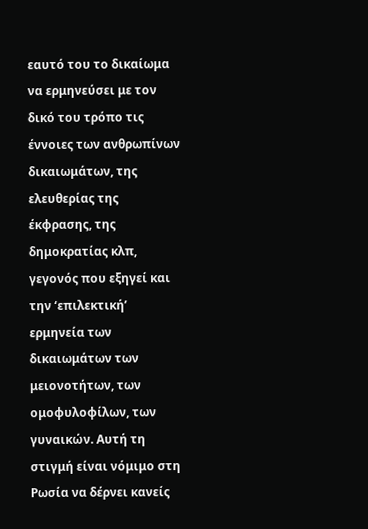εαυτό του το δικαίωμα να ερμηνεύσει με τον δικό του τρόπο τις έννοιες των ανθρωπίνων δικαιωμάτων, της ελευθερίας της έκφρασης, της δημοκρατίας κλπ,  γεγονός που εξηγεί και την ‘επιλεκτική’ ερμηνεία των δικαιωμάτων των μειονοτήτων, των ομοφυλοφίλων, των γυναικών. Αυτή τη στιγμή είναι νόμιμο στη Ρωσία να δέρνει κανείς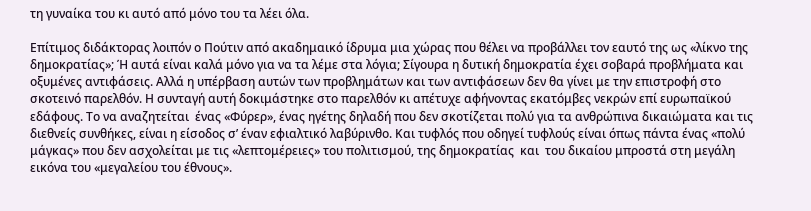τη γυναίκα του κι αυτό από μόνο του τα λέει όλα.

Επίτιμος διδάκτορας λοιπόν ο Πούτιν από ακαδημαικό ίδρυμα μια χώρας που θέλει να προβάλλει τον εαυτό της ως «λίκνο της δημοκρατίας»; Ή αυτά είναι καλά μόνο για να τα λέμε στα λόγια; Σίγουρα η δυτική δημοκρατία έχει σοβαρά προβλήματα και οξυμένες αντιφάσεις. Αλλά η υπέρβαση αυτών των προβλημάτων και των αντιφάσεων δεν θα γίνει με την επιστροφή στο σκοτεινό παρελθόν. Η συνταγή αυτή δοκιμάστηκε στο παρελθόν κι απέτυχε αφήνοντας εκατόμβες νεκρών επί ευρωπαϊκού εδάφους. Το να αναζητείται  ένας «Φύρερ», ένας ηγέτης δηλαδή που δεν σκοτίζεται πολύ για τα ανθρώπινα δικαιώματα και τις διεθνείς συνθήκες, είναι η είσοδος σ’ έναν εφιαλτικό λαβύρινθο. Και τυφλός που οδηγεί τυφλούς είναι όπως πάντα ένας «πολύ μάγκας» που δεν ασχολείται με τις «λεπτομέρειες» του πολιτισμού, της δημοκρατίας  και  του δικαίου μπροστά στη μεγάλη εικόνα του «μεγαλείου του έθνους».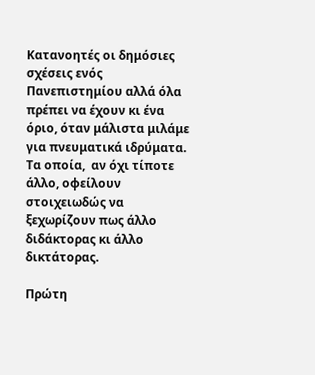Κατανοητές οι δημόσιες σχέσεις ενός Πανεπιστημίου αλλά όλα πρέπει να έχουν κι ένα όριο, όταν μάλιστα μιλάμε για πνευματικά ιδρύματα. Τα οποία,  αν όχι τίποτε άλλο, οφείλουν στοιχειωδώς να ξεχωρίζουν πως άλλο διδάκτορας κι άλλο δικτάτορας.

Πρώτη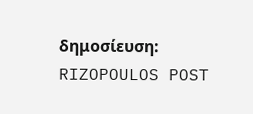δημοσίευση: RIZOPOULOS POST